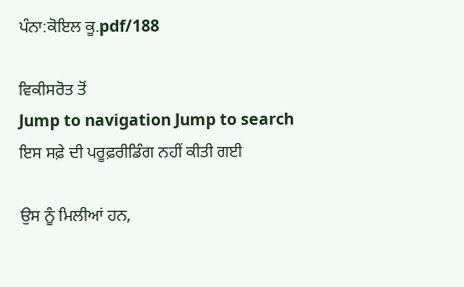ਪੰਨਾ:ਕੋਇਲ ਕੂ.pdf/188

ਵਿਕੀਸਰੋਤ ਤੋਂ
Jump to navigation Jump to search
ਇਸ ਸਫ਼ੇ ਦੀ ਪਰੂਫ਼ਰੀਡਿੰਗ ਨਹੀਂ ਕੀਤੀ ਗਈ

ਉਸ ਨੂੰ ਮਿਲੀਆਂ ਹਨ,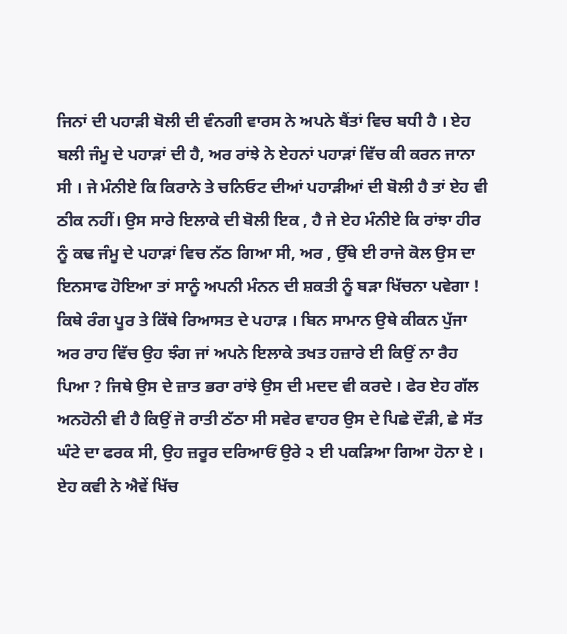ਜਿਨਾਂ ਦੀ ਪਹਾੜੀ ਬੋਲੀ ਦੀ ਵੰਨਗੀ ਵਾਰਸ ਨੇ ਅਪਨੇ ਬੈਂਤਾਂ ਵਿਚ ਬਧੀ ਹੈ । ਏਹ ਬਲੀ ਜੰਮੂ ਦੇ ਪਹਾੜਾਂ ਦੀ ਹੈ, ਅਰ ਰਾਂਝੇ ਨੇ ਏਹਨਾਂ ਪਹਾੜਾਂ ਵਿੱਚ ਕੀ ਕਰਨ ਜਾਨਾ ਸੀ । ਜੇ ਮੰਨੀਏ ਕਿ ਕਿਰਾਨੇ ਤੇ ਚਨਿਓਟ ਦੀਆਂ ਪਹਾੜੀਆਂ ਦੀ ਬੋਲੀ ਹੈ ਤਾਂ ਏਹ ਵੀ ਠੀਕ ਨਹੀਂ। ਉਸ ਸਾਰੇ ਇਲਾਕੇ ਦੀ ਬੋਲੀ ਇਕ , ਹੈ ਜੇ ਏਹ ਮੰਨੀਏ ਕਿ ਰਾਂਝਾ ਹੀਰ ਨੂੰ ਕਢ ਜੰਮੂ ਦੇ ਪਹਾੜਾਂ ਵਿਚ ਨੱਠ ਗਿਆ ਸੀ, ਅਰ , ਉੱਥੇ ਈ ਰਾਜੇ ਕੋਲ ਉਸ ਦਾ ਇਨਸਾਫ ਹੋਇਆ ਤਾਂ ਸਾਨੂੰ ਅਪਨੀ ਮੰਨਨ ਦੀ ਸ਼ਕਤੀ ਨੂੰ ਬੜਾ ਖਿੱਚਨਾ ਪਵੇਗਾ ! ਕਿਥੇ ਰੰਗ ਪੂਰ ਤੇ ਕਿੱਥੇ ਰਿਆਸਤ ਦੇ ਪਹਾੜ । ਬਿਨ ਸਾਮਾਨ ਉਥੇ ਕੀਕਨ ਪੁੱਜਾ ਅਰ ਰਾਹ ਵਿੱਚ ਉਹ ਝੰਗ ਜਾਂ ਅਪਨੇ ਇਲਾਕੇ ਤਖਤ ਹਜ਼ਾਰੇ ਈ ਕਿਉਂ ਨਾ ਰੈਹ ਪਿਆ ? ਜਿਥੇ ਉਸ ਦੇ ਜ਼ਾਤ ਭਰਾ ਰਾਂਝੇ ਉਸ ਦੀ ਮਦਦ ਵੀ ਕਰਦੇ । ਫੇਰ ਏਹ ਗੱਲ ਅਨਹੋਨੀ ਵੀ ਹੈ ਕਿਉਂ ਜੋ ਰਾਤੀ ਠੱਠਾ ਸੀ ਸਵੇਰ ਵਾਹਰ ਉਸ ਦੇ ਪਿਛੇ ਦੌੜੀ, ਛੇ ਸੱਤ ਘੰਟੇ ਦਾ ਫਰਕ ਸੀ, ਉਹ ਜ਼ਰੂਰ ਦਰਿਆਓਂ ਉਰੇ ੨ ਈ ਪਕੜਿਆ ਗਿਆ ਹੋਨਾ ਏ । ਏਹ ਕਵੀ ਨੇ ਐਵੇਂ ਖਿੱਚ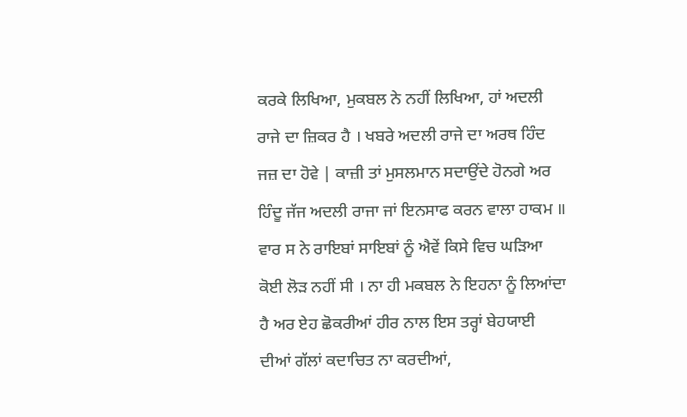ਕਰਕੇ ਲਿਖਿਆ, ਮੁਕਬਲ ਨੇ ਨਹੀਂ ਲਿਖਿਆ, ਹਾਂ ਅਦਲੀ ਰਾਜੇ ਦਾ ਜ਼ਿਕਰ ਹੈ । ਖਬਰੇ ਅਦਲੀ ਰਾਜੇ ਦਾ ਅਰਥ ਹਿੰਦ ਜਜ਼ ਦਾ ਹੋਵੇ | ਕਾਜ਼ੀ ਤਾਂ ਮੁਸਲਮਾਨ ਸਦਾਉਂਦੇ ਹੋਨਗੇ ਅਰ ਹਿੰਦੂ ਜੱਜ ਅਦਲੀ ਰਾਜਾ ਜਾਂ ਇਨਸਾਫ ਕਰਨ ਵਾਲਾ ਹਾਕਮ ॥ ਵਾਰ ਸ ਨੇ ਰਾਇਬਾਂ ਸਾਇਬਾਂ ਨੂੰ ਐਵੇਂ ਕਿਸੇ ਵਿਚ ਘੜਿਆ ਕੋਈ ਲੋੜ ਨਹੀਂ ਸੀ । ਨਾ ਹੀ ਮਕਬਲ ਨੇ ਇਹਨਾ ਨੂੰ ਲਿਆਂਦਾ ਹੈ ਅਰ ਏਹ ਛੋਕਰੀਆਂ ਹੀਰ ਨਾਲ ਇਸ ਤਰ੍ਹਾਂ ਬੇਹਯਾਈ ਦੀਆਂ ਗੱਲਾਂ ਕਦਾਚਿਤ ਨਾ ਕਰਦੀਆਂ,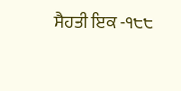ਸੈਹਤੀ ਇਕ -੧੮੮